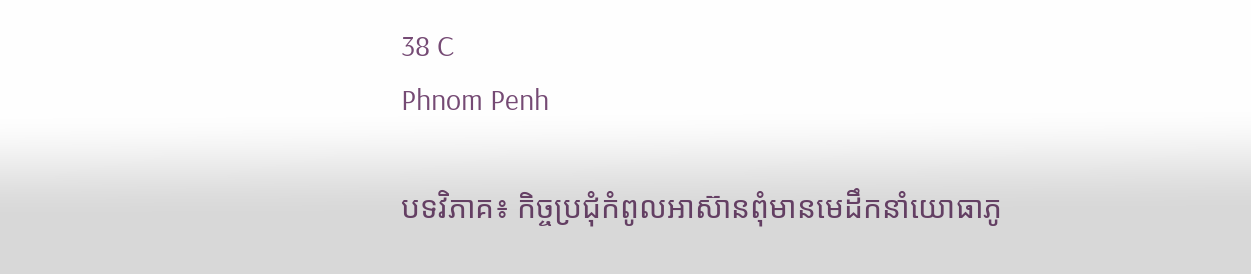38 C
Phnom Penh

បទវិភាគ៖ កិច្ចប្រជុំកំពូលអាស៊ានពុំមានមេដឹកនាំយោធាភូ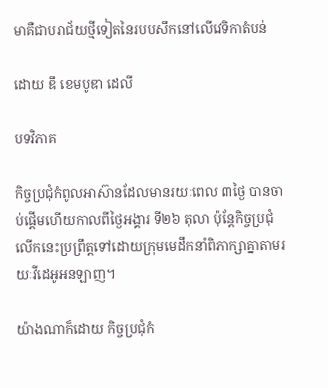មាគឺជាបរាជ័យថ្មីទៀតនៃរបបសឹកនៅលើវេទិកាតំបន់

ដោយ ឌឹ ខេមបូឌា ដេលី

បទវិភាគ

កិច្ចប្រជុំកំពូលអាស៊ានដែលមានរយៈពេល ៣ថ្ងៃ បានចាប់ផ្ដើមហើយកាលពីថ្ងៃអង្គារ ទី២៦ តុលា ប៉ុន្តែកិច្ចប្រជុំលើកនេះប្រព្រឹត្តទៅដោយក្រុមមេដឹកនាំពិភាក្សាគ្នាតាមរយៈវីដេអូអនឡាញ។

យ៉ាងណាក៏ដោយ កិច្ចប្រជុំកំ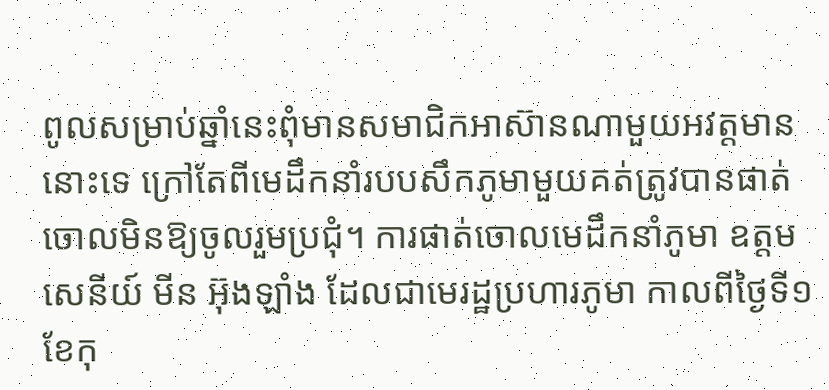ពូលសម្រាប់ឆ្នាំនេះពុំមានសមាជិកអាស៊ានណាមួយអវត្តមាននោះទេ ក្រៅតែពីមេដឹកនាំរបបសឹកភូមាមួយគត់ត្រូវបានផាត់ចោលមិនឱ្យចូលរួមប្រជុំ។ ការផាត់ចោលមេដឹកនាំភូមា ឧត្តមសេនីយ៍ មីន អ៊ុងឡាំង ដែលជាមេរដ្ឋប្រហារភូមា កាលពីថ្ងៃទី១ ខែកុ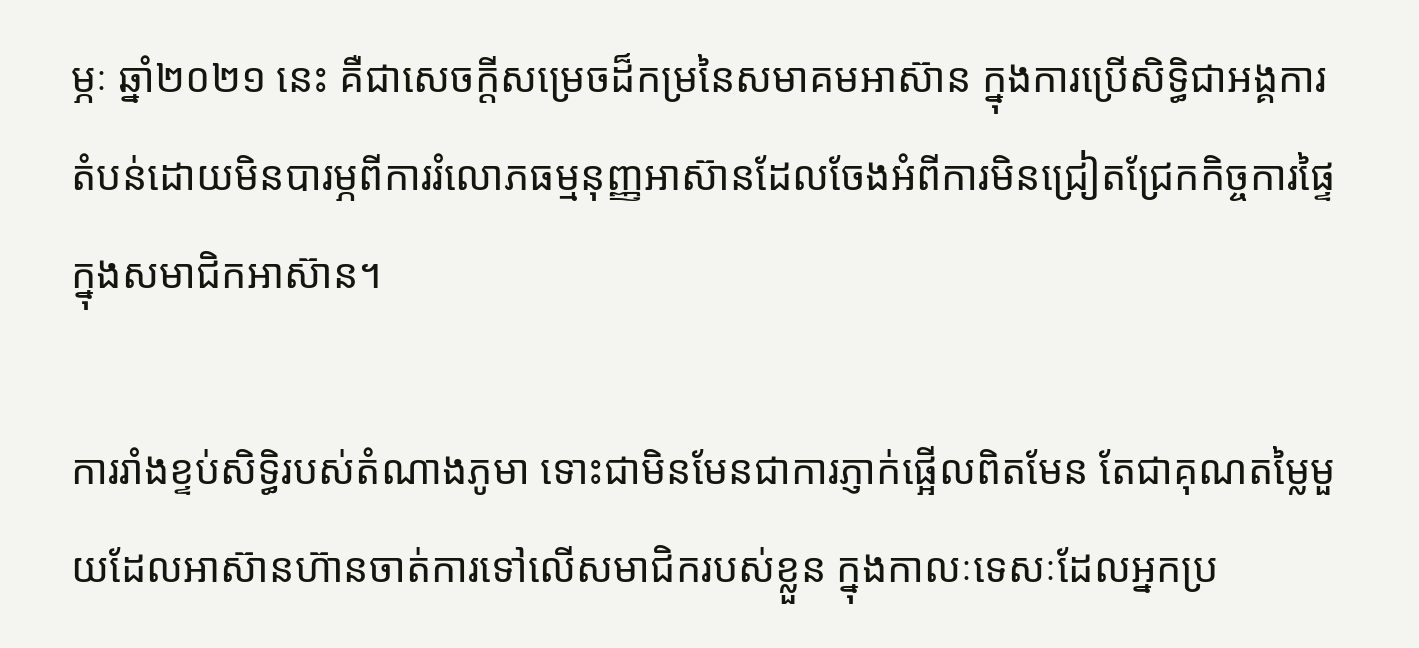ម្ភៈ ឆ្នាំ២០២១ នេះ គឺជាសេចក្ដីសម្រេចដ៏កម្រនៃសមាគមអាស៊ាន ក្នុងការប្រើសិទ្ធិជាអង្គការតំបន់ដោយមិនបារម្ភពីការរំលោភធម្មនុញ្ញអាស៊ានដែលចែងអំពីការមិនជ្រៀតជ្រែកកិច្ចការផ្ទៃក្នុងសមាជិកអាស៊ាន។

ការរាំងខ្ទប់សិទ្ធិរបស់តំណាងភូមា ទោះជាមិនមែនជាការភ្ញាក់ផ្អើលពិតមែន តែជាគុណតម្លៃមួយដែលអាស៊ានហ៊ានចាត់ការទៅលើសមាជិករបស់ខ្លួន ក្នុងកាលៈទេសៈដែលអ្នកប្រ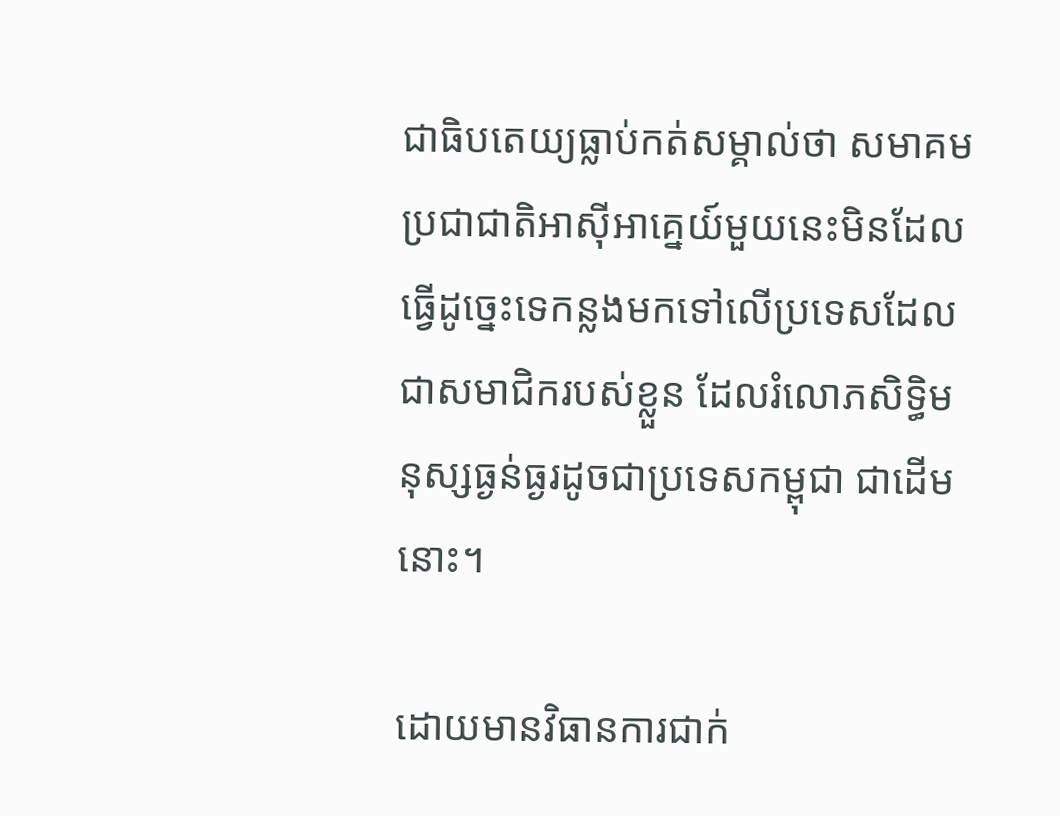ជាធិបតេយ្យធ្លាប់កត់សម្គាល់ថា សមាគមប្រជាជាតិអាស៊ីអាគ្នេយ៍មួយនេះមិនដែលធ្វើដូច្នេះទេកន្លងមកទៅលើប្រទេសដែលជាសមាជិករបស់ខ្លួន ដែលរំលោភសិទ្ធិមនុស្សធ្ងន់ធ្ងរដូចជាប្រទេសកម្ពុជា ជាដើមនោះ។

ដោយមានវិធានការជាក់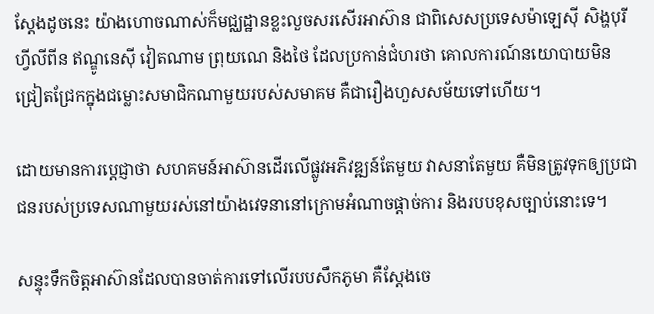ស្ដែងដូចនេះ យ៉ាងហោចណាស់ក៏មជ្ឈដ្ឋានខ្លះលួចសរសើរអាស៊ាន ជាពិសេសប្រទេសម៉ាឡេស៊ី សិង្ហបុរី ហ្វីលីពីន ឥណ្ឌូនេស៊ី វៀតណាម ព្រុយណេ និងថៃ ដែលប្រកាន់ជំហរថា គោលការណ៍នយោបាយមិនជ្រៀតជ្រែកក្នុងជម្លោះសមាជិកណាមួយរបស់សមាគម គឺជារឿងហួសសម័យទៅហើយ។

ដោយមានការប្ដេជ្ញាថា សហគមន៍អាស៊ានដើរលើផ្លូវអភិវឌ្ឍន៍តែមួយ វាសនាតែមួយ គឺមិនត្រូវទុកឲ្យប្រជាជនរបស់ប្រទេសណាមួយរស់នៅយ៉ាងវេទនានៅក្រោមអំណាចផ្ដាច់ការ និងរបបខុសច្បាប់នោះទេ។

សន្ទុះទឹកចិត្តអាស៊ានដែលបានចាត់ការទៅលើរបបសឹកភូមា គឺស្ដែងចេ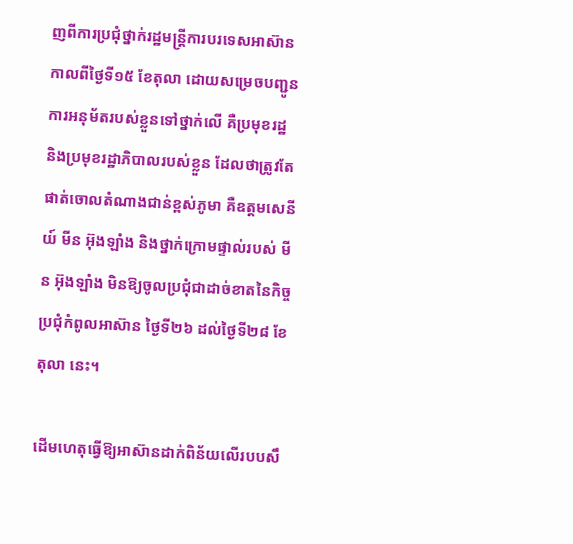ញពីការប្រជុំថ្នាក់រដ្ឋមន្ត្រីការបរទេសអាស៊ាន កាលពីថ្ងៃទី១៥ ខែតុលា ដោយសម្រេចបញ្ជូនការអនុម័តរបស់ខ្លួនទៅថ្នាក់លើ គឺប្រមុខរដ្ឋ និងប្រមុខរដ្ឋាភិបាលរបស់ខ្លួន ដែលថាត្រូវតែផាត់ចោលតំណាងជាន់ខ្ពស់ភូមា គឺឧត្តមសេនីយ៍ មីន អ៊ុងឡាំង និងថ្នាក់ក្រោមផ្ទាល់របស់ មីន អ៊ុងឡាំង មិនឱ្យចូលប្រជុំជាដាច់ខាតនៃកិច្ចប្រជុំកំពូលអាស៊ាន ថ្ងៃទី២៦ ដល់ថ្ងៃទី២៨ ខែតុលា នេះ។

ដើមហេតុធ្វើឱ្យអាស៊ានដាក់ពិន័យលើរបបសឹ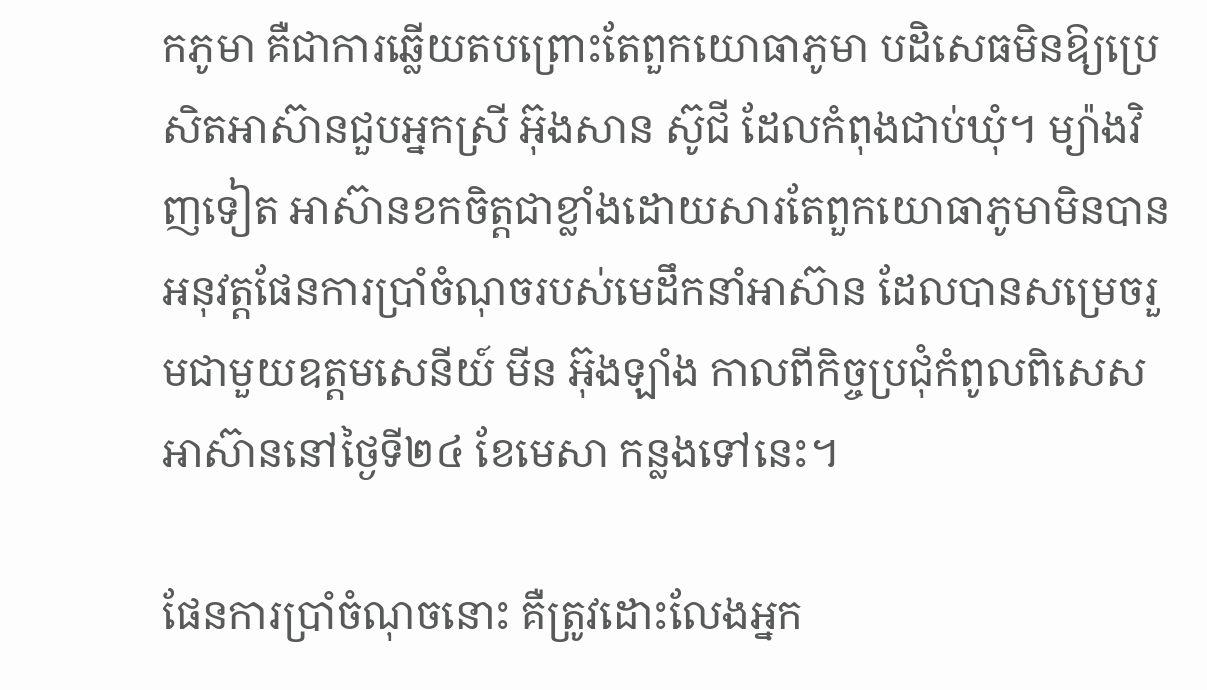កភូមា គឺជាការឆ្លើយតបព្រោះតែពួកយោធាភូមា បដិសេធមិនឱ្យប្រេសិតអាស៊ានជួបអ្នកស្រី អ៊ុងសាន ស៊ូជី ដែលកំពុងជាប់ឃុំ។ ម្យ៉ាងវិញទៀត អាស៊ានខកចិត្តជាខ្លាំងដោយសារតែពួកយោធាភូមាមិនបានអនុវត្តផែនការប្រាំចំណុចរបស់មេដឹកនាំអាស៊ាន ដែលបានសម្រេចរួមជាមួយឧត្តមសេនីយ៍ មីន អ៊ុងឡាំង កាលពីកិច្ចប្រជុំកំពូលពិសេសអាស៊ាននៅថ្ងៃទី២៤ ខែមេសា កន្លងទៅនេះ។

ផែនការប្រាំចំណុចនោះ គឺត្រូវដោះលែងអ្នក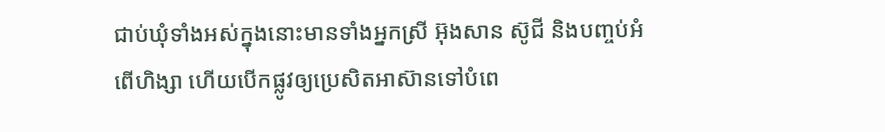ជាប់ឃុំទាំងអស់ក្នុងនោះមានទាំងអ្នកស្រី អ៊ុងសាន ស៊ូជី និងបញ្ចប់អំពើហិង្សា ហើយបើកផ្លូវឲ្យប្រេសិតអាស៊ានទៅបំពេ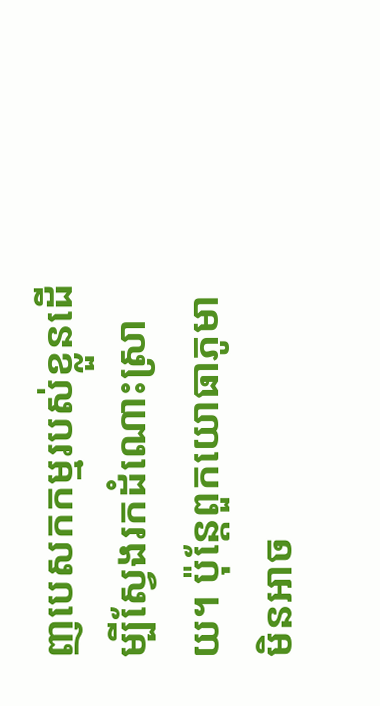ញបេសកកម្មរបស់ខ្លួនដើម្បីស្វែងរកដំណោះស្រាយ។ ប៉ុន្តែពួកយោធាភូមា មិនអាច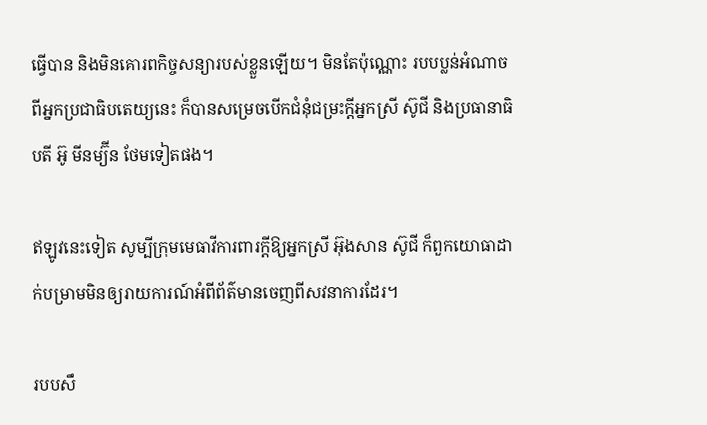ធ្វើបាន និងមិនគោរពកិច្ចសន្យារបស់ខ្លួនឡើយ។ មិនតែប៉ុណ្ណោះ របបប្លន់អំណាចពីអ្នកប្រជាធិបតេយ្យនេះ ក៏បានសម្រេចបើកជំនុំជម្រះក្ដីអ្នកស្រី ស៊ូជី និងប្រធានាធិបតី អ៊ូ មីនម្យ៊ីន ថែមទៀតផង។

ឥឡូវនេះទៀត សូម្បីក្រុមមេធាវីការពារក្ដីឱ្យអ្នកស្រី អ៊ុងសាន ស៊ូជី ក៏ពួកយោធាដាក់បម្រាមមិនឲ្យរាយការណ៍អំពីព័ត៌មានចេញពីសវនាការដែរ។

របបសឹ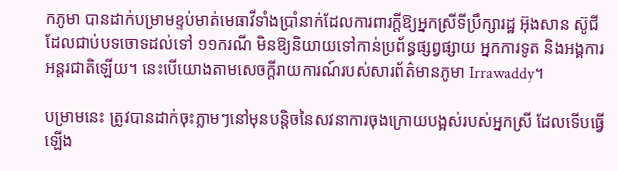កភូមា បានដាក់បម្រាមខ្ទប់មាត់មេធាវីទាំងប្រាំនាក់ដែលការពារក្ដីឱ្យអ្នកស្រីទីប្រឹក្សារដ្ឋ អ៊ុងសាន ស៊ូជី ដែលជាប់បទចោទដល់ទៅ ១១ករណី មិនឱ្យនិយាយទៅកាន់ប្រព័ន្ធផ្សព្វផ្សាយ អ្នកការទូត និងអង្គការអន្តរជាតិឡើយ។ នេះបើយោងតាមសេចក្ដីរាយការណ៍របស់សារព័ត៌មានភូមា Irrawaddy។

បម្រាមនេះ ត្រូវបានដាក់ចុះភ្លាមៗនៅមុនបន្តិចនៃសវនាការចុងក្រោយបង្អស់របស់អ្នកស្រី ដែលទើបធ្វើឡើង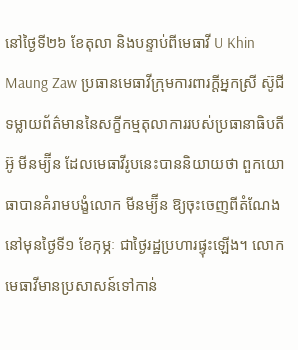នៅថ្ងៃទី២៦ ខែតុលា និងបន្ទាប់ពីមេធាវី U Khin Maung Zaw ប្រធានមេធាវីក្រុមការពារក្ដីអ្នកស្រី ស៊ូជី ទម្លាយព័ត៌មាននៃសក្ខីកម្មតុលាការរបស់ប្រធានាធិបតី អ៊ូ មីនម្យ៊ីន ដែលមេធាវីរូបនេះបាននិយាយថា ពួកយោធាបានគំរាមបង្ខំលោក មីនម្យ៊ីន ឱ្យចុះចេញពីតំណែងនៅមុនថ្ងៃទី១ ខែកុម្ភៈ ជាថ្ងៃរដ្ឋប្រហារផ្ទុះឡើង។ លោកមេធាវីមានប្រសាសន៍ទៅកាន់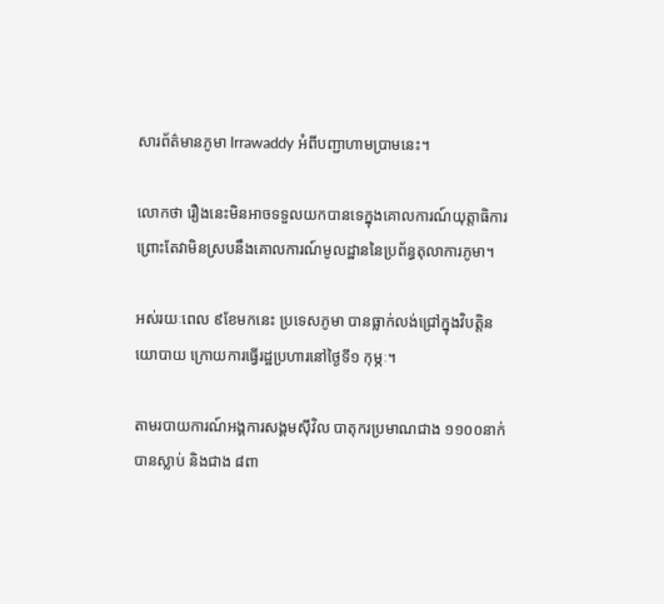សារព័ត៌មានភូមា Irrawaddy អំពីបញ្ជាហាមប្រាមនេះ។

លោកថា រឿងនេះមិនអាចទទួលយកបានទេក្នុងគោលការណ៍យុត្តាធិការ ព្រោះតែវាមិនស្របនឹងគោលការណ៍មូលដ្ឋាននៃប្រព័ន្ធតុលាការភូមា។

អស់រយៈពេល ៩ខែមកនេះ ប្រទេសភូមា បានធ្លាក់លង់ជ្រៅក្នុងវិបត្តិនយោបាយ ក្រោយការធ្វើរដ្ឋប្រហារនៅថ្ងៃទី១ កុម្ភៈ។

តាមរបាយការណ៍អង្គការសង្គមស៊ីវិល បាតុករប្រមាណជាង ១១០០នាក់បានស្លាប់ និងជាង ៨ពា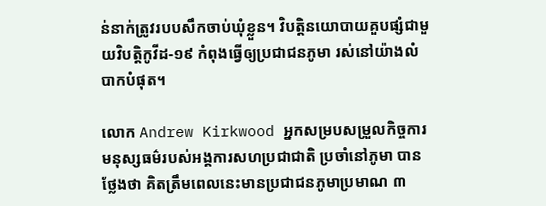ន់នាក់ត្រូវរបបសឹកចាប់ឃុំខ្លួន។ វិបត្តិនយោបាយគួបផ្សំជាមួយវិបត្តិកូវីដ-១៩ កំពុងធ្វើឲ្យប្រជាជនភូមា រស់នៅយ៉ាងលំបាកបំផុត។

លោក Andrew Kirkwood អ្នកសម្របសម្រួលកិច្ចការមនុស្សធម៌របស់អង្គការសហប្រជាជាតិ ប្រចាំនៅភូមា បានថ្លែងថា គិតត្រឹមពេលនេះមានប្រជាជនភូមាប្រមាណ ៣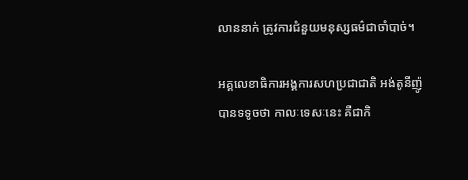លាននាក់ ត្រូវការជំនួយមនុស្សធម៌ជាចាំបាច់។

អគ្គលេខាធិការអង្គការសហប្រជាជាតិ អង់តូនីញ៉ូ បានទទូចថា កាលៈទេសៈនេះ គឺជាកិ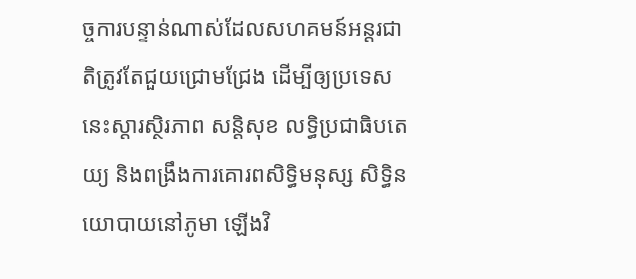ច្ចការបន្ទាន់ណាស់ដែលសហគមន៍អន្តរជាតិត្រូវតែជួយជ្រោមជ្រែង ដើម្បីឲ្យប្រទេសនេះស្ដារស្ថិរភាព សន្តិសុខ លទ្ធិប្រជាធិបតេយ្យ និងពង្រឹងការគោរពសិទ្ធិមនុស្ស សិទ្ធិនយោបាយនៅភូមា ឡើងវិ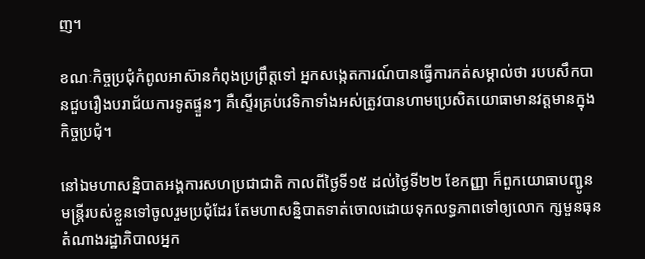ញ។

ខណៈកិច្ចប្រជុំកំពូលអាស៊ានកំពុងប្រព្រឹត្តទៅ អ្នកសង្កេតការណ៍បានធ្វើការកត់សម្គាល់ថា របបសឹកបានជួបរឿងបរាជ័យការទូតផ្ទួនៗ គឺស្ទើរគ្រប់វេទិកាទាំងអស់ត្រូវបានហាមប្រេសិតយោធាមានវត្តមានក្នុងកិច្ចប្រជុំ។

នៅឯមហាសន្និបាតអង្គការសហប្រជាជាតិ កាលពីថ្ងៃទី១៥ ដល់ថ្ងៃទី២២ ខែកញ្ញា ក៏ពួកយោធាបញ្ជូនមន្ត្រីរបស់ខ្លួនទៅចូលរួមប្រជុំដែរ តែមហាសន្និបាតទាត់ចោលដោយទុកលទ្ធភាពទៅឲ្យលោក ក្សមួនធុន តំណាងរដ្ឋាភិបាលអ្នក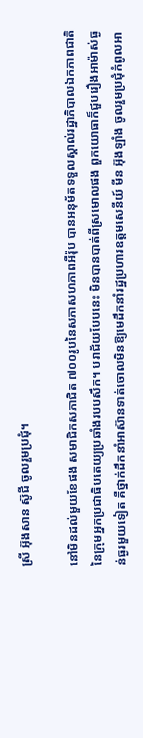ស្រី អ៊ុងសាន ស៊ូជី ចូលរួមប្រជុំ។

នៅមិនដល់មួយខែផង សមាជិកសភាជិត ៧០០រូបនៃសភាសហភាពអឺរ៉ុប បានអនុម័តទទួលស្គាល់រដ្ឋាភិបាលឯកភាពជាតិនៃក្រុមអ្នកប្រជាធិបតេយ្យប្រឆាំងរបបសឹក។ បរាជ័យបែបនេះ មិនបានបាត់ពីស្រមោលផង ពួកយោធាក៏ជួបរឿងអាម៉ាស់ធ្ងន់ធ្ងរមួយទៀត គឺថ្នាក់ដឹកនាំអាស៊ានទាត់ចោលមិនឱ្យមេដឹកនាំរដ្ឋប្រហារឧត្តមសេនីយ៍ មីន អ៊ុងឡាំង ចូលរួមប្រជុំកំពូលអា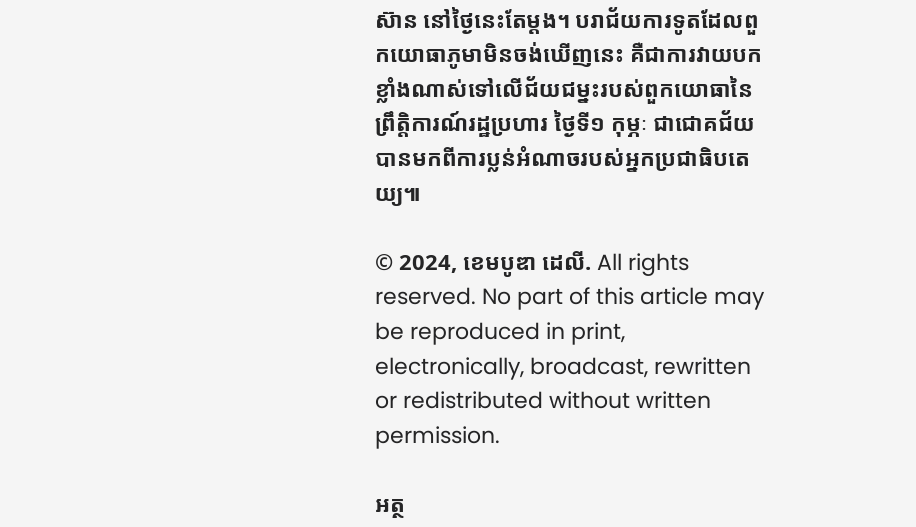ស៊ាន នៅថ្ងៃនេះតែម្ដង។ បរាជ័យការទូតដែលពួកយោធាភូមាមិនចង់ឃើញនេះ គឺជាការវាយបកខ្លាំងណាស់ទៅលើជ័យជម្នះរបស់ពួកយោធានៃព្រឹត្តិការណ៍រដ្ឋប្រហារ ថ្ងៃទី១ កុម្ភៈ ជាជោគជ័យបានមកពីការប្លន់អំណាចរបស់អ្នកប្រជាធិបតេយ្យ៕

© 2024, ខេមបូឌា ដេលី. All rights reserved. No part of this article may be reproduced in print, electronically, broadcast, rewritten or redistributed without written permission.

អត្ថ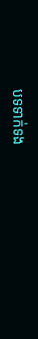បទទាក់ទង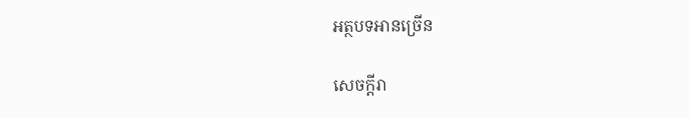អត្ថបទអានច្រើន

សេចក្ដីរា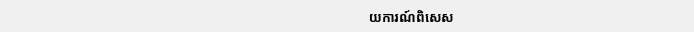យការណ៍ពិសេស